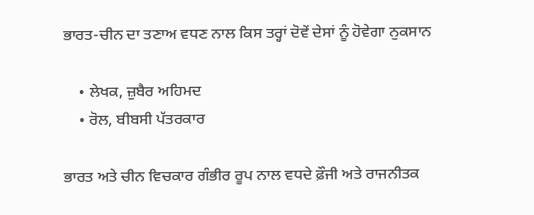ਭਾਰਤ-ਚੀਨ ਦਾ ਤਣਾਅ ਵਧਣ ਨਾਲ ਕਿਸ ਤਰ੍ਹਾਂ ਦੋਵੇਂ ਦੇਸਾਂ ਨੂੰ ਹੋਵੇਗਾ ਨੁਕਸਾਨ

    • ਲੇਖਕ, ਜ਼ੁਬੈਰ ਅਹਿਮਦ
    • ਰੋਲ, ਬੀਬਸੀ ਪੱਤਰਕਾਰ

ਭਾਰਤ ਅਤੇ ਚੀਨ ਵਿਚਕਾਰ ਗੰਭੀਰ ਰੂਪ ਨਾਲ ਵਧਦੇ ਫ਼ੌਜੀ ਅਤੇ ਰਾਜਨੀਤਕ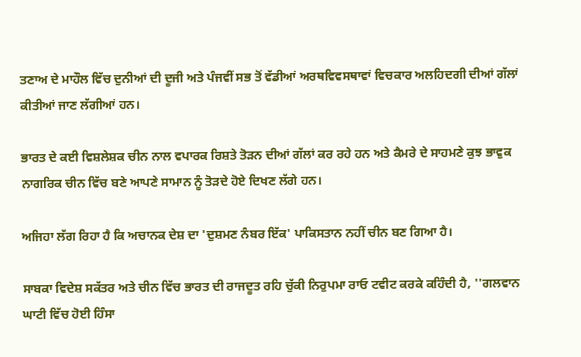ਤਣਾਅ ਦੇ ਮਾਹੌਲ ਵਿੱਚ ਦੁਨੀਆਂ ਦੀ ਦੂਜੀ ਅਤੇ ਪੰਜਵੀਂ ਸਭ ਤੋਂ ਵੱਡੀਆਂ ਅਰਥਵਿਵਸਥਾਵਾਂ ਵਿਚਕਾਰ ਅਲਹਿਦਗੀ ਦੀਆਂ ਗੱਲਾਂ ਕੀਤੀਆਂ ਜਾਣ ਲੱਗੀਆਂ ਹਨ।

ਭਾਰਤ ਦੇ ਕਈ ਵਿਸ਼ਲੇਸ਼ਕ ਚੀਨ ਨਾਲ ਵਪਾਰਕ ਰਿਸ਼ਤੇ ਤੋੜਨ ਦੀਆਂ ਗੱਲਾਂ ਕਰ ਰਹੇ ਹਨ ਅਤੇ ਕੈਮਰੇ ਦੇ ਸਾਹਮਣੇ ਕੁਝ ਭਾਵੁਕ ਨਾਗਰਿਕ ਚੀਨ ਵਿੱਚ ਬਣੇ ਆਪਣੇ ਸਾਮਾਨ ਨੂੰ ਤੋੜਦੇ ਹੋਏ ਦਿਖਣ ਲੱਗੇ ਹਨ।

ਅਜਿਹਾ ਲੱਗ ਰਿਹਾ ਹੈ ਕਿ ਅਚਾਨਕ ਦੇਸ਼ ਦਾ 'ਦੁਸ਼ਮਣ ਨੰਬਰ ਇੱਕ' ਪਾਕਿਸਤਾਨ ਨਹੀਂ ਚੀਨ ਬਣ ਗਿਆ ਹੈ।

ਸਾਬਕਾ ਵਿਦੇਸ਼ ਸਕੱਤਰ ਅਤੇ ਚੀਨ ਵਿੱਚ ਭਾਰਤ ਦੀ ਰਾਜਦੂਤ ਰਹਿ ਚੁੱਕੀ ਨਿਰੁਪਮਾ ਰਾਓ ਟਵੀਟ ਕਰਕੇ ਕਹਿੰਦੀ ਹੈ, ''ਗਲਵਾਨ ਘਾਟੀ ਵਿੱਚ ਹੋਈ ਹਿੰਸਾ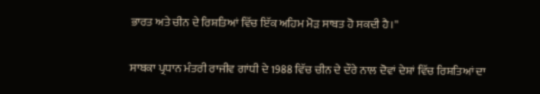ਭਾਰਤ ਅਤੇ ਚੀਨ ਦੇ ਰਿਸ਼ਤਿਆਂ ਵਿੱਚ ਇੱਕ ਅਹਿਮ ਮੋੜ ਸਾਬਤ ਹੋ ਸਕਦੀ ਹੈ।''

ਸਾਬਕਾ ਪ੍ਰਧਾਨ ਮੰਤਰੀ ਰਾਜੀਵ ਗਾਂਧੀ ਦੇ 1988 ਵਿੱਚ ਚੀਨ ਦੇ ਦੌਰੇ ਨਾਲ ਦੋਵਾਂ ਦੇਸ਼ਾਂ ਵਿੱਚ ਰਿਸ਼ਤਿਆਂ ਦਾ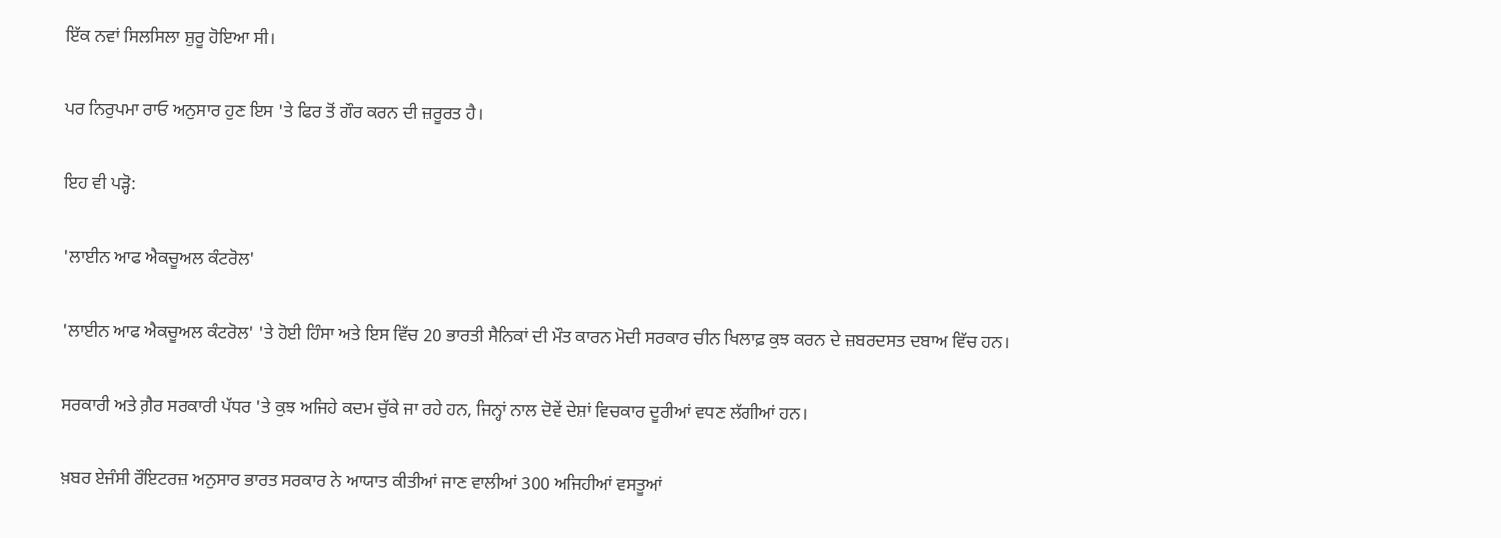ਇੱਕ ਨਵਾਂ ਸਿਲਸਿਲਾ ਸ਼ੁਰੂ ਹੋਇਆ ਸੀ।

ਪਰ ਨਿਰੁਪਮਾ ਰਾਓ ਅਨੁਸਾਰ ਹੁਣ ਇਸ 'ਤੇ ਫਿਰ ਤੋਂ ਗੌਰ ਕਰਨ ਦੀ ਜ਼ਰੂਰਤ ਹੈ।

ਇਹ ਵੀ ਪੜ੍ਹੋ:

'ਲਾਈਨ ਆਫ ਐਕਚੂਅਲ ਕੰਟਰੋਲ'

'ਲਾਈਨ ਆਫ ਐਕਚੂਅਲ ਕੰਟਰੋਲ' 'ਤੇ ਹੋਈ ਹਿੰਸਾ ਅਤੇ ਇਸ ਵਿੱਚ 20 ਭਾਰਤੀ ਸੈਨਿਕਾਂ ਦੀ ਮੌਤ ਕਾਰਨ ਮੋਦੀ ਸਰਕਾਰ ਚੀਨ ਖਿਲਾਫ਼ ਕੁਝ ਕਰਨ ਦੇ ਜ਼ਬਰਦਸਤ ਦਬਾਅ ਵਿੱਚ ਹਨ।

ਸਰਕਾਰੀ ਅਤੇ ਗ਼ੈਰ ਸਰਕਾਰੀ ਪੱਧਰ 'ਤੇ ਕੁਝ ਅਜਿਹੇ ਕਦਮ ਚੁੱਕੇ ਜਾ ਰਹੇ ਹਨ, ਜਿਨ੍ਹਾਂ ਨਾਲ ਦੋਵੇਂ ਦੇਸ਼ਾਂ ਵਿਚਕਾਰ ਦੂਰੀਆਂ ਵਧਣ ਲੱਗੀਆਂ ਹਨ।

ਖ਼ਬਰ ਏਜੰਸੀ ਰੌਇਟਰਜ਼ ਅਨੁਸਾਰ ਭਾਰਤ ਸਰਕਾਰ ਨੇ ਆਯਾਤ ਕੀਤੀਆਂ ਜਾਣ ਵਾਲੀਆਂ 300 ਅਜਿਹੀਆਂ ਵਸਤੂਆਂ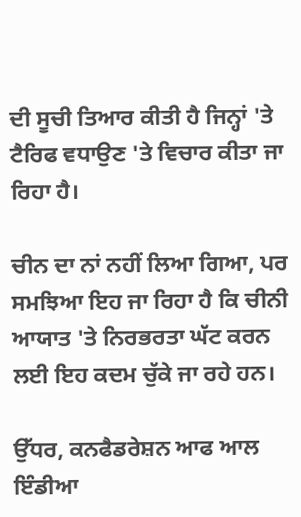ਦੀ ਸੂਚੀ ਤਿਆਰ ਕੀਤੀ ਹੈ ਜਿਨ੍ਹਾਂ 'ਤੇ ਟੈਰਿਫ ਵਧਾਉਣ 'ਤੇ ਵਿਚਾਰ ਕੀਤਾ ਜਾ ਰਿਹਾ ਹੈ।

ਚੀਨ ਦਾ ਨਾਂ ਨਹੀਂ ਲਿਆ ਗਿਆ, ਪਰ ਸਮਝਿਆ ਇਹ ਜਾ ਰਿਹਾ ਹੈ ਕਿ ਚੀਨੀ ਆਯਾਤ 'ਤੇ ਨਿਰਭਰਤਾ ਘੱਟ ਕਰਨ ਲਈ ਇਹ ਕਦਮ ਚੁੱਕੇ ਜਾ ਰਹੇ ਹਨ।

ਉੱਧਰ, ਕਨਫੈਡਰੇਸ਼ਨ ਆਫ ਆਲ ਇੰਡੀਆ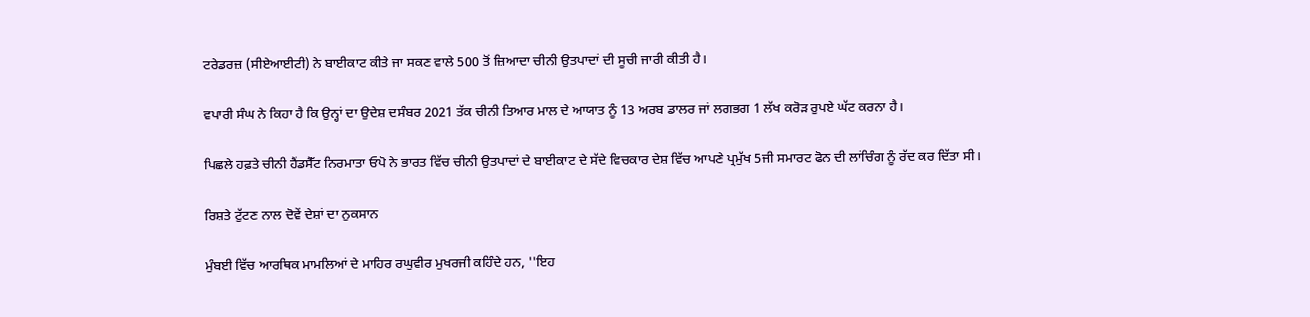ਟਰੇਡਰਜ਼ (ਸੀਏਆਈਟੀ) ਨੇ ਬਾਈਕਾਟ ਕੀਤੇ ਜਾ ਸਕਣ ਵਾਲੇ 500 ਤੋਂ ਜ਼ਿਆਦਾ ਚੀਨੀ ਉਤਪਾਦਾਂ ਦੀ ਸੂਚੀ ਜਾਰੀ ਕੀਤੀ ਹੈ।

ਵਪਾਰੀ ਸੰਘ ਨੇ ਕਿਹਾ ਹੈ ਕਿ ਉਨ੍ਹਾਂ ਦਾ ਉਦੇਸ਼ ਦਸੰਬਰ 2021 ਤੱਕ ਚੀਨੀ ਤਿਆਰ ਮਾਲ ਦੇ ਆਯਾਤ ਨੂੰ 13 ਅਰਬ ਡਾਲਰ ਜਾਂ ਲਗਭਗ 1 ਲੱਖ ਕਰੋੜ ਰੁਪਏ ਘੱਟ ਕਰਨਾ ਹੈ।

ਪਿਛਲੇ ਹਫ਼ਤੇ ਚੀਨੀ ਹੈਂਡਸੈੱਟ ਨਿਰਮਾਤਾ ਓਪੋ ਨੇ ਭਾਰਤ ਵਿੱਚ ਚੀਨੀ ਉਤਪਾਦਾਂ ਦੇ ਬਾਈਕਾਟ ਦੇ ਸੱਦੇ ਵਿਚਕਾਰ ਦੇਸ਼ ਵਿੱਚ ਆਪਣੇ ਪ੍ਰਮੁੱਖ 5ਜੀ ਸਮਾਰਟ ਫੋਨ ਦੀ ਲਾਂਚਿੰਗ ਨੂੰ ਰੱਦ ਕਰ ਦਿੱਤਾ ਸੀ।

ਰਿਸ਼ਤੇ ਟੁੱਟਣ ਨਾਲ ਦੋਵੇਂ ਦੇਸ਼ਾਂ ਦਾ ਨੁਕਸਾਨ

ਮੁੰਬਈ ਵਿੱਚ ਆਰਥਿਕ ਮਾਮਲਿਆਂ ਦੇ ਮਾਹਿਰ ਰਘੁਵੀਰ ਮੁਖਰਜੀ ਕਹਿੰਦੇ ਹਨ, ''ਇਹ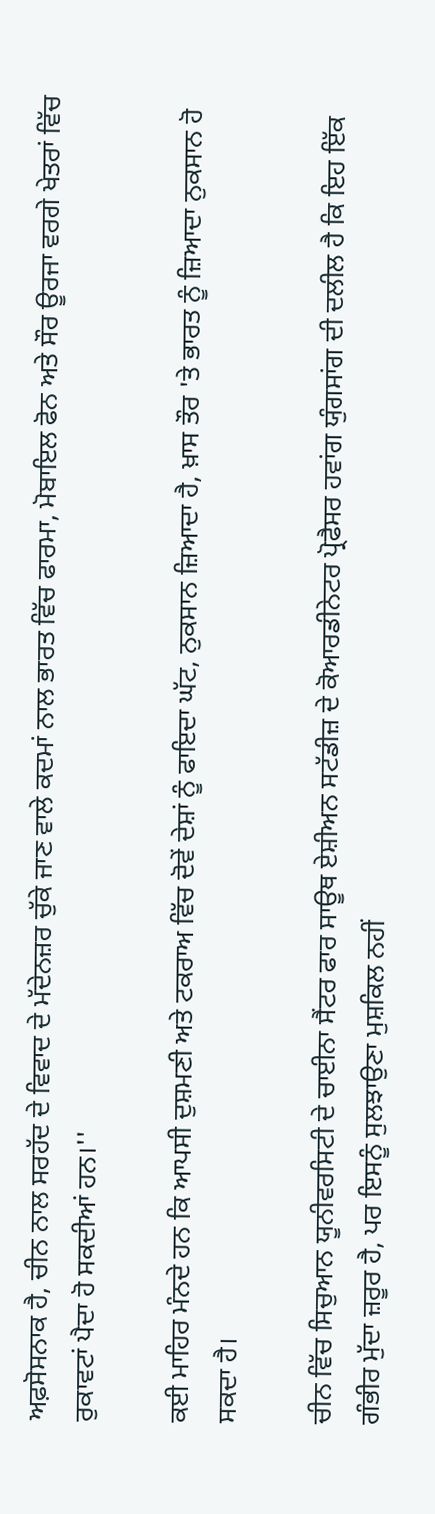ਅਫ਼ਸੋਸਨਾਕ ਹੈ, ਚੀਨ ਨਾਲ ਸਰਹੱਦ ਦੇ ਵਿਵਾਦ ਦੇ ਮੱਦੇਨਜ਼ਰ ਚੁੱਕੇ ਜਾਣ ਵਾਲੇ ਕਦਮਾਂ ਨਾਲ ਭਾਰਤ ਵਿੱਚ ਫਾਰਮਾ, ਮੋਬਾਇਲ ਫੋਨ ਅਤੇ ਸੌਰ ਊਰਜਾ ਵਰਗੇ ਖੇਤਰਾਂ ਵਿੱਚ ਰੁਕਾਵਟਾਂ ਪੈਦਾ ਹੋ ਸਕਦੀਆਂ ਹਨ।''

ਕਈ ਮਾਹਿਰ ਮੰਨਦੇ ਹਨ ਕਿ ਆਪਸੀ ਦੁਸ਼ਮਣੀ ਅਤੇ ਟਕਰਾਅ ਵਿੱਚ ਦੋਵੇਂ ਦੇਸ਼ਾਂ ਨੂੰ ਫਾਇਦਾ ਘੱਟ, ਨੁਕਸਾਨ ਜ਼ਿਆਦਾ ਹੈ, ਖ਼ਾਸ ਤੌਰ 'ਤੇ ਭਾਰਤ ਨੂੰ ਜ਼ਿਆਦਾ ਨੁਕਸਾਨ ਹੋ ਸਕਦਾ ਹੈ।

ਚੀਨ ਵਿੱਚ ਸਿਚੁਆਨ ਯੂਨੀਵਰਸਿਟੀ ਦੇ ਚਾਈਨਾ ਸੈਂਟਰ ਫਾਰ ਸਾਊਥ ਏਸ਼ੀਅਨ ਸਟੱਡੀਜ਼ ਦੇ ਕੋਆਰਡੀਨੇਟਰ ਪ੍ਰੋਫੈਸਰ ਹਵਾਂਗ ਯੁੰਗਸਾਂਗ ਦੀ ਦਲੀਲ ਹੈ ਕਿ ਇਹ ਇੱਕ ਗੰਭੀਰ ਮੁੱਦਾ ਜ਼ਰੂਰ ਹੈ, ਪਰ ਇਸਨੂੰ ਸੁਲਝਾਉਣਾ ਮੁਸ਼ਕਿਲ ਨਹੀਂ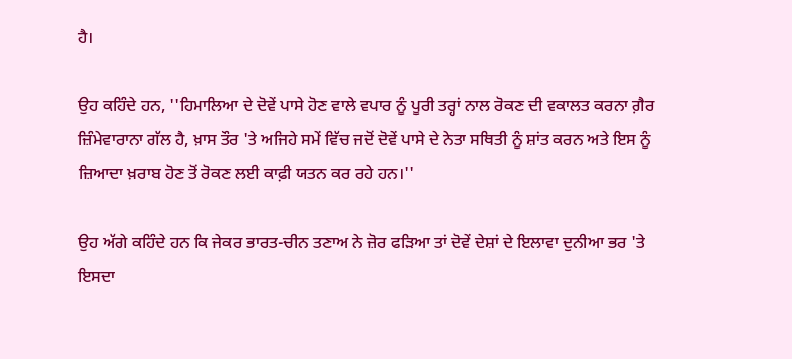ਹੈ।

ਉਹ ਕਹਿੰਦੇ ਹਨ, ''ਹਿਮਾਲਿਆ ਦੇ ਦੋਵੇਂ ਪਾਸੇ ਹੋਣ ਵਾਲੇ ਵਪਾਰ ਨੂੰ ਪੂਰੀ ਤਰ੍ਹਾਂ ਨਾਲ ਰੋਕਣ ਦੀ ਵਕਾਲਤ ਕਰਨਾ ਗ਼ੈਰ ਜ਼ਿੰਮੇਵਾਰਾਨਾ ਗੱਲ ਹੈ, ਖ਼ਾਸ ਤੌਰ 'ਤੇ ਅਜਿਹੇ ਸਮੇਂ ਵਿੱਚ ਜਦੋਂ ਦੋਵੇਂ ਪਾਸੇ ਦੇ ਨੇਤਾ ਸਥਿਤੀ ਨੂੰ ਸ਼ਾਂਤ ਕਰਨ ਅਤੇ ਇਸ ਨੂੰ ਜ਼ਿਆਦਾ ਖ਼ਰਾਬ ਹੋਣ ਤੋਂ ਰੋਕਣ ਲਈ ਕਾਫ਼ੀ ਯਤਨ ਕਰ ਰਹੇ ਹਨ।''

ਉਹ ਅੱਗੇ ਕਹਿੰਦੇ ਹਨ ਕਿ ਜੇਕਰ ਭਾਰਤ-ਚੀਨ ਤਣਾਅ ਨੇ ਜ਼ੋਰ ਫੜਿਆ ਤਾਂ ਦੋਵੇਂ ਦੇਸ਼ਾਂ ਦੇ ਇਲਾਵਾ ਦੁਨੀਆ ਭਰ 'ਤੇ ਇਸਦਾ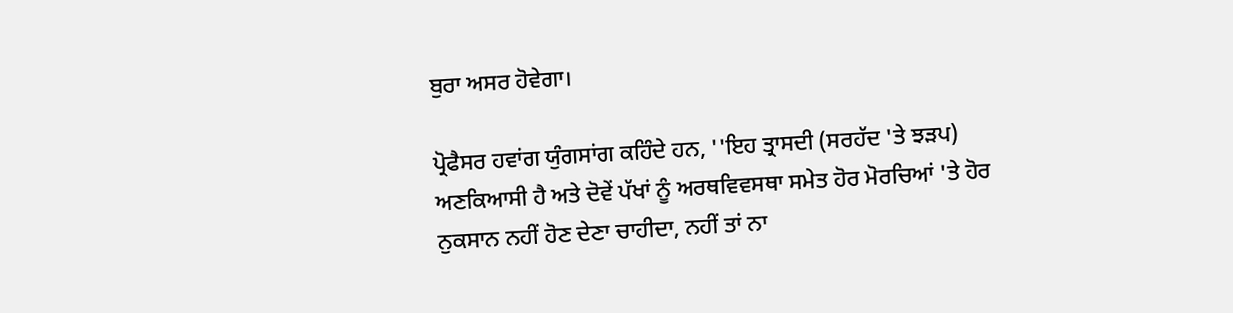ਬੁਰਾ ਅਸਰ ਹੋਵੇਗਾ।

ਪ੍ਰੋਫੈਸਰ ਹਵਾਂਗ ਯੁੰਗਸਾਂਗ ਕਹਿੰਦੇ ਹਨ, ''ਇਹ ਤ੍ਰਾਸਦੀ (ਸਰਹੱਦ 'ਤੇ ਝੜਪ) ਅਣਕਿਆਸੀ ਹੈ ਅਤੇ ਦੋਵੇਂ ਪੱਖਾਂ ਨੂੰ ਅਰਥਵਿਵਸਥਾ ਸਮੇਤ ਹੋਰ ਮੋਰਚਿਆਂ 'ਤੇ ਹੋਰ ਨੁਕਸਾਨ ਨਹੀਂ ਹੋਣ ਦੇਣਾ ਚਾਹੀਦਾ, ਨਹੀਂ ਤਾਂ ਨਾ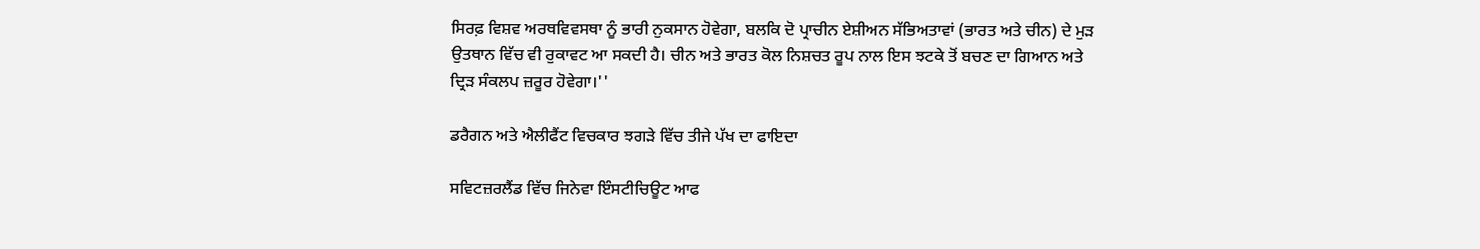ਸਿਰਫ਼ ਵਿਸ਼ਵ ਅਰਥਵਿਵਸਥਾ ਨੂੰ ਭਾਰੀ ਨੁਕਸਾਨ ਹੋਵੇਗਾ, ਬਲਕਿ ਦੋ ਪ੍ਰਾਚੀਨ ਏਸ਼ੀਅਨ ਸੱਭਿਅਤਾਵਾਂ (ਭਾਰਤ ਅਤੇ ਚੀਨ) ਦੇ ਮੁੜ ਉਤਥਾਨ ਵਿੱਚ ਵੀ ਰੁਕਾਵਟ ਆ ਸਕਦੀ ਹੈ। ਚੀਨ ਅਤੇ ਭਾਰਤ ਕੋਲ ਨਿਸ਼ਚਤ ਰੂਪ ਨਾਲ ਇਸ ਝਟਕੇ ਤੋਂ ਬਚਣ ਦਾ ਗਿਆਨ ਅਤੇ ਦ੍ਰਿੜ ਸੰਕਲਪ ਜ਼ਰੂਰ ਹੋਵੇਗਾ।''

ਡਰੈਗਨ ਅਤੇ ਐਲੀਫੈਂਟ ਵਿਚਕਾਰ ਝਗੜੇ ਵਿੱਚ ਤੀਜੇ ਪੱਖ ਦਾ ਫਾਇਦਾ

ਸਵਿਟਜ਼ਰਲੈਂਡ ਵਿੱਚ ਜਿਨੇਵਾ ਇੰਸਟੀਚਿਊਟ ਆਫ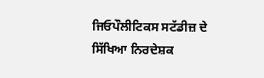ਜਿਓਪੌਲੀਟਿਕਸ ਸਟੱਡੀਜ਼ ਦੇ ਸਿੱਖਿਆ ਨਿਰਦੇਸ਼ਕ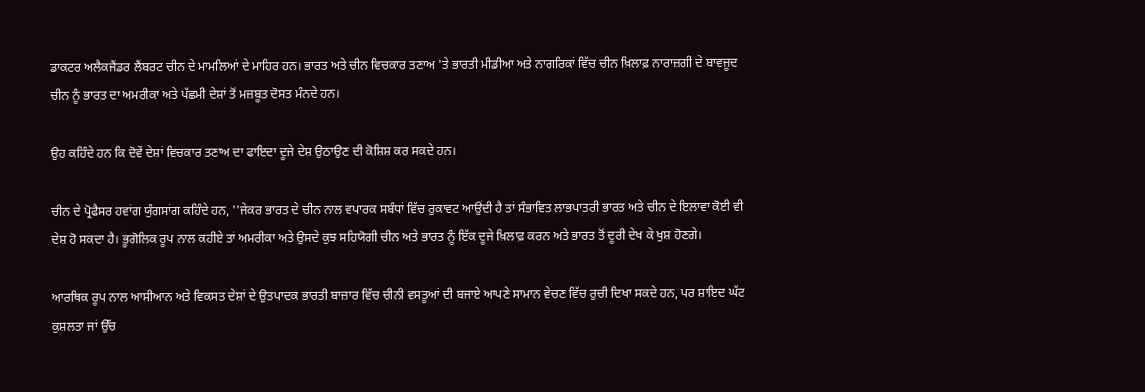ਡਾਕਟਰ ਅਲੈਕਜੈਂਡਰ ਲੈਂਬਰਟ ਚੀਨ ਦੇ ਮਾਮਲਿਆਂ ਦੇ ਮਾਹਿਰ ਹਨ। ਭਾਰਤ ਅਤੇ ਚੀਨ ਵਿਚਕਾਰ ਤਣਾਅ 'ਤੇ ਭਾਰਤੀ ਮੀਡੀਆ ਅਤੇ ਨਾਗਰਿਕਾਂ ਵਿੱਚ ਚੀਨ ਖ਼ਿਲਾਫ਼ ਨਾਰਾਜ਼ਗੀ ਦੇ ਬਾਵਜੂਦ ਚੀਨ ਨੂੰ ਭਾਰਤ ਦਾ ਅਮਰੀਕਾ ਅਤੇ ਪੱਛਮੀ ਦੇਸ਼ਾਂ ਤੋਂ ਮਜ਼ਬੂਤ ਦੋਸਤ ਮੰਨਦੇ ਹਨ।

ਉਹ ਕਹਿੰਦੇ ਹਨ ਕਿ ਦੋਵੇਂ ਦੇਸ਼ਾਂ ਵਿਚਕਾਰ ਤਣਾਅ ਦਾ ਫਾਇਦਾ ਦੂਜੇ ਦੇਸ਼ ਉਠਾਉਣ ਦੀ ਕੋਸ਼ਿਸ਼ ਕਰ ਸਕਦੇ ਹਨ।

ਚੀਨ ਦੇ ਪ੍ਰੋਫੈਸਰ ਹਵਾਂਗ ਯੁੰਗਸਾਂਗ ਕਹਿੰਦੇ ਹਨ, ''ਜੇਕਰ ਭਾਰਤ ਦੇ ਚੀਨ ਨਾਲ ਵਪਾਰਕ ਸਬੰਧਾਂ ਵਿੱਚ ਰੁਕਾਵਟ ਆਉਂਦੀ ਹੈ ਤਾਂ ਸੰਭਾਵਿਤ ਲਾਭਪਾਤਰੀ ਭਾਰਤ ਅਤੇ ਚੀਨ ਦੇ ਇਲਾਵਾ ਕੋਈ ਵੀ ਦੇਸ਼ ਹੋ ਸਕਦਾ ਹੈ। ਭੂਗੋਲਿਕ ਰੂਪ ਨਾਲ ਕਹੀਏ ਤਾਂ ਅਮਰੀਕਾ ਅਤੇ ਉਸਦੇ ਕੁਝ ਸਹਿਯੋਗੀ ਚੀਨ ਅਤੇ ਭਾਰਤ ਨੂੰ ਇੱਕ ਦੂਜੇ ਖ਼ਿਲਾਫ਼ ਕਰਨ ਅਤੇ ਭਾਰਤ ਤੋਂ ਦੂਰੀ ਦੇਖ ਕੇ ਖੁਸ਼ ਹੋਣਗੇ।

ਆਰਥਿਕ ਰੂਪ ਨਾਲ ਆਸੀਆਨ ਅਤੇ ਵਿਕਸਤ ਦੇਸ਼ਾਂ ਦੇ ਉਤਪਾਦਕ ਭਾਰਤੀ ਬਾਜ਼ਾਰ ਵਿੱਚ ਚੀਨੀ ਵਸਤੂਆਂ ਦੀ ਬਜਾਏ ਆਪਣੇ ਸਾਮਾਨ ਵੇਚਣ ਵਿੱਚ ਰੁਚੀ ਦਿਖਾ ਸਕਦੇ ਹਨ, ਪਰ ਸ਼ਾਇਦ ਘੱਟ ਕੁਸ਼ਲਤਾ ਜਾਂ ਉੱਚ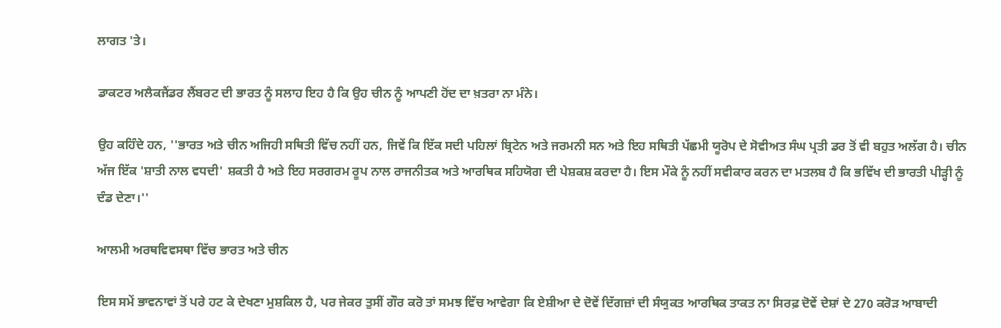ਲਾਗਤ 'ਤੇ।

ਡਾਕਟਰ ਅਲੈਕਜੈਂਡਰ ਲੈਂਬਰਟ ਦੀ ਭਾਰਤ ਨੂੰ ਸਲਾਹ ਇਹ ਹੈ ਕਿ ਉਹ ਚੀਨ ਨੂੰ ਆਪਣੀ ਹੋਂਦ ਦਾ ਖ਼ਤਰਾ ਨਾ ਮੰਨੇ।

ਉਹ ਕਹਿੰਦੇ ਹਨ, ''ਭਾਰਤ ਅਤੇ ਚੀਨ ਅਜਿਹੀ ਸਥਿਤੀ ਵਿੱਚ ਨਹੀਂ ਹਨ, ਜਿਵੇਂ ਕਿ ਇੱਕ ਸਦੀ ਪਹਿਲਾਂ ਬ੍ਰਿਟੇਨ ਅਤੇ ਜਰਮਨੀ ਸਨ ਅਤੇ ਇਹ ਸਥਿਤੀ ਪੱਛਮੀ ਯੂਰੋਪ ਦੇ ਸੋਵੀਅਤ ਸੰਘ ਪ੍ਰਤੀ ਡਰ ਤੋਂ ਵੀ ਬਹੁਤ ਅਲੱਗ ਹੈ। ਚੀਨ ਅੱਜ ਇੱਕ 'ਸ਼ਾਤੀ ਨਾਲ ਵਧਦੀ' ਸ਼ਕਤੀ ਹੈ ਅਤੇ ਇਹ ਸਰਗਰਮ ਰੂਪ ਨਾਲ ਰਾਜਨੀਤਕ ਅਤੇ ਆਰਥਿਕ ਸਹਿਯੋਗ ਦੀ ਪੇਸ਼ਕਸ਼ ਕਰਦਾ ਹੈ। ਇਸ ਮੌਕੇ ਨੂੰ ਨਹੀਂ ਸਵੀਕਾਰ ਕਰਨ ਦਾ ਮਤਲਬ ਹੈ ਕਿ ਭਵਿੱਖ ਦੀ ਭਾਰਤੀ ਪੀੜ੍ਹੀ ਨੂੰ ਦੰਡ ਦੇਣਾ।''

ਆਲਮੀ ਅਰਥਵਿਵਸਥਾ ਵਿੱਚ ਭਾਰਤ ਅਤੇ ਚੀਨ

ਇਸ ਸਮੇਂ ਭਾਵਨਾਵਾਂ ਤੋਂ ਪਰੇ ਹਟ ਕੇ ਦੇਖਣਾ ਮੁਸ਼ਕਿਲ ਹੈ, ਪਰ ਜੇਕਰ ਤੁਸੀਂ ਗੌਰ ਕਰੋ ਤਾਂ ਸਮਝ ਵਿੱਚ ਆਵੇਗਾ ਕਿ ਏਸ਼ੀਆ ਦੇ ਦੋਵੇਂ ਦਿੱਗਜ਼ਾਂ ਦੀ ਸੰਯੁਕਤ ਆਰਥਿਕ ਤਾਕਤ ਨਾ ਸਿਰਫ਼ ਦੋਵੇਂ ਦੇਸ਼ਾਂ ਦੇ 270 ਕਰੋੜ ਆਬਾਦੀ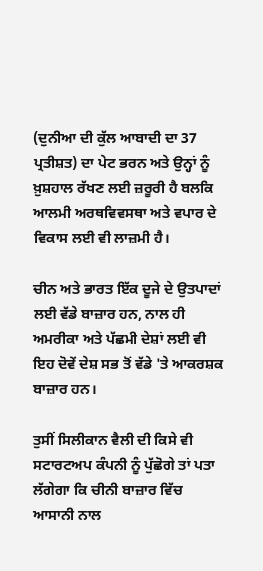(ਦੁਨੀਆ ਦੀ ਕੁੱਲ ਆਬਾਦੀ ਦਾ 37 ਪ੍ਰਤੀਸ਼ਤ) ਦਾ ਪੇਟ ਭਰਨ ਅਤੇ ਉਨ੍ਹਾਂ ਨੂੰ ਖ਼ੁਸ਼ਹਾਲ ਰੱਖਣ ਲਈ ਜ਼ਰੂਰੀ ਹੈ ਬਲਕਿ ਆਲਮੀ ਅਰਥਵਿਵਸਥਾ ਅਤੇ ਵਪਾਰ ਦੇ ਵਿਕਾਸ ਲਈ ਵੀ ਲਾਜ਼ਮੀ ਹੈ।

ਚੀਨ ਅਤੇ ਭਾਰਤ ਇੱਕ ਦੂਜੇ ਦੇ ਉਤਪਾਦਾਂ ਲਈ ਵੱਡੇ ਬਾਜ਼ਾਰ ਹਨ, ਨਾਲ ਹੀ ਅਮਰੀਕਾ ਅਤੇ ਪੱਛਮੀ ਦੇਸ਼ਾਂ ਲਈ ਵੀ ਇਹ ਦੋਵੇਂ ਦੇਸ਼ ਸਭ ਤੋਂ ਵੱਡੇ 'ਤੇ ਆਕਰਸ਼ਕ ਬਾਜ਼ਾਰ ਹਨ।

ਤੁਸੀਂ ਸਿਲੀਕਾਨ ਵੈਲੀ ਦੀ ਕਿਸੇ ਵੀ ਸਟਾਰਟਅਪ ਕੰਪਨੀ ਨੂੰ ਪੁੱਛੋਗੇ ਤਾਂ ਪਤਾ ਲੱਗੇਗਾ ਕਿ ਚੀਨੀ ਬਾਜ਼ਾਰ ਵਿੱਚ ਆਸਾਨੀ ਨਾਲ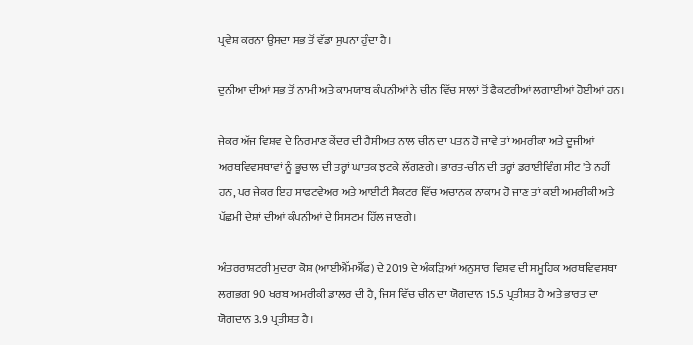ਪ੍ਰਵੇਸ਼ ਕਰਨਾ ਉਸਦਾ ਸਭ ਤੋਂ ਵੱਡਾ ਸੁਪਨਾ ਹੁੰਦਾ ਹੈ।

ਦੁਨੀਆ ਦੀਆਂ ਸਭ ਤੋਂ ਨਾਮੀ ਅਤੇ ਕਾਮਯਾਬ ਕੰਪਨੀਆਂ ਨੇ ਚੀਨ ਵਿੱਚ ਸਾਲਾਂ ਤੋਂ ਫੈਕਟਰੀਆਂ ਲਗਾਈਆਂ ਹੋਈਆਂ ਹਨ।

ਜੇਕਰ ਅੱਜ ਵਿਸ਼ਵ ਦੇ ਨਿਰਮਾਣ ਕੇਂਦਰ ਦੀ ਹੈਸੀਅਤ ਨਾਲ ਚੀਨ ਦਾ ਪਤਨ ਹੋ ਜਾਵੇ ਤਾਂ ਅਮਰੀਕਾ ਅਤੇ ਦੂਜੀਆਂ ਅਰਥਵਿਵਸਥਾਵਾਂ ਨੂੰ ਭੂਚਾਲ ਦੀ ਤਰ੍ਹਾਂ ਘਾਤਕ ਝਟਕੇ ਲੱਗਣਗੇ। ਭਾਰਤ-ਚੀਨ ਦੀ ਤਰ੍ਹਾਂ ਡਰਾਈਵਿੰਗ ਸੀਟ 'ਤੇ ਨਹੀਂ ਹਨ, ਪਰ ਜੇਕਰ ਇਹ ਸਾਫਟਵੇਅਰ ਅਤੇ ਆਈਟੀ ਸੈਕਟਰ ਵਿੱਚ ਅਚਾਨਕ ਨਾਕਾਮ ਹੋ ਜਾਣ ਤਾਂ ਕਈ ਅਮਰੀਕੀ ਅਤੇ ਪੱਛਮੀ ਦੇਸ਼ਾਂ ਦੀਆਂ ਕੰਪਨੀਆਂ ਦੇ ਸਿਸਟਮ ਹਿੱਲ ਜਾਣਗੇ।

ਅੰਤਰਰਾਸ਼ਟਰੀ ਮੁਦਰਾ ਕੋਸ਼ (ਆਈਐੱਮਐੱਫ) ਦੇ 2019 ਦੇ ਅੰਕੜਿਆਂ ਅਨੁਸਾਰ ਵਿਸ਼ਵ ਦੀ ਸਮੂਹਿਕ ਅਰਥਵਿਵਸਥਾ ਲਗਭਗ 90 ਖਰਬ ਅਮਰੀਕੀ ਡਾਲਰ ਦੀ ਹੈ, ਜਿਸ ਵਿੱਚ ਚੀਨ ਦਾ ਯੋਗਦਾਨ 15.5 ਪ੍ਰਤੀਸ਼ਤ ਹੈ ਅਤੇ ਭਾਰਤ ਦਾ ਯੋਗਦਾਨ 3.9 ਪ੍ਰਤੀਸ਼ਤ ਹੈ।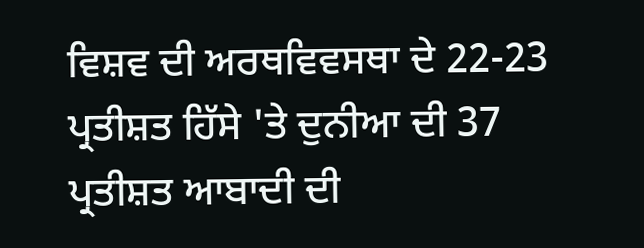ਵਿਸ਼ਵ ਦੀ ਅਰਥਵਿਵਸਥਾ ਦੇ 22-23 ਪ੍ਰਤੀਸ਼ਤ ਹਿੱਸੇ 'ਤੇ ਦੁਨੀਆ ਦੀ 37 ਪ੍ਰਤੀਸ਼ਤ ਆਬਾਦੀ ਦੀ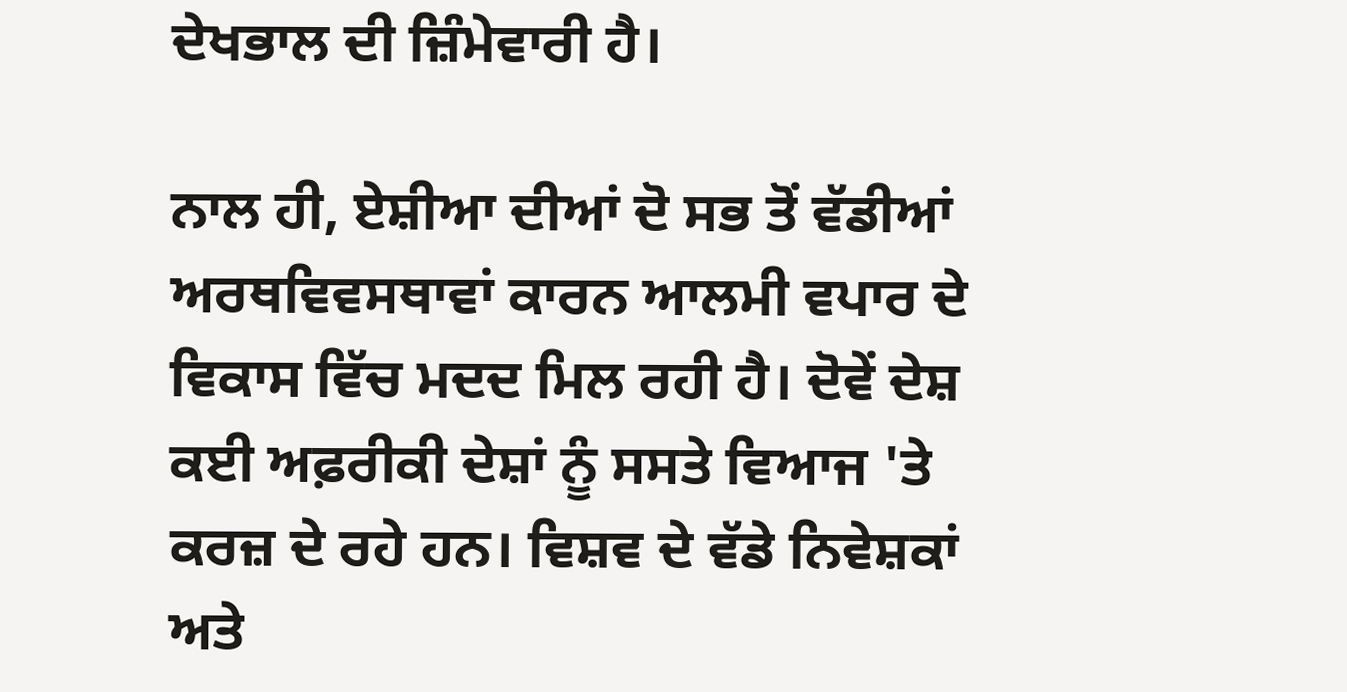ਦੇਖਭਾਲ ਦੀ ਜ਼ਿੰਮੇਵਾਰੀ ਹੈ।

ਨਾਲ ਹੀ, ਏਸ਼ੀਆ ਦੀਆਂ ਦੋ ਸਭ ਤੋਂ ਵੱਡੀਆਂ ਅਰਥਵਿਵਸਥਾਵਾਂ ਕਾਰਨ ਆਲਮੀ ਵਪਾਰ ਦੇ ਵਿਕਾਸ ਵਿੱਚ ਮਦਦ ਮਿਲ ਰਹੀ ਹੈ। ਦੋਵੇਂ ਦੇਸ਼ ਕਈ ਅਫ਼ਰੀਕੀ ਦੇਸ਼ਾਂ ਨੂੰ ਸਸਤੇ ਵਿਆਜ 'ਤੇ ਕਰਜ਼ ਦੇ ਰਹੇ ਹਨ। ਵਿਸ਼ਵ ਦੇ ਵੱਡੇ ਨਿਵੇਸ਼ਕਾਂ ਅਤੇ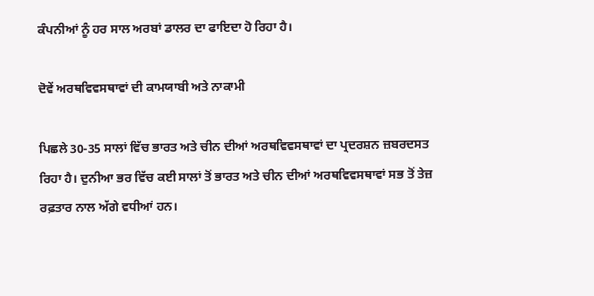ਕੰਪਨੀਆਂ ਨੂੰ ਹਰ ਸਾਲ ਅਰਬਾਂ ਡਾਲਰ ਦਾ ਫਾਇਦਾ ਹੋ ਰਿਹਾ ਹੈ।

ਦੋਵੇਂ ਅਰਥਵਿਵਸਥਾਵਾਂ ਦੀ ਕਾਮਯਾਬੀ ਅਤੇ ਨਾਕਾਮੀ

ਪਿਛਲੇ 30-35 ਸਾਲਾਂ ਵਿੱਚ ਭਾਰਤ ਅਤੇ ਚੀਨ ਦੀਆਂ ਅਰਥਵਿਵਸਥਾਵਾਂ ਦਾ ਪ੍ਰਦਰਸ਼ਨ ਜ਼ਬਰਦਸਤ ਰਿਹਾ ਹੈ। ਦੁਨੀਆ ਭਰ ਵਿੱਚ ਕਈ ਸਾਲਾਂ ਤੋਂ ਭਾਰਤ ਅਤੇ ਚੀਨ ਦੀਆਂ ਅਰਥਵਿਵਸਥਾਵਾਂ ਸਭ ਤੋਂ ਤੇਜ਼ ਰਫ਼ਤਾਰ ਨਾਲ ਅੱਗੇ ਵਧੀਆਂ ਹਨ।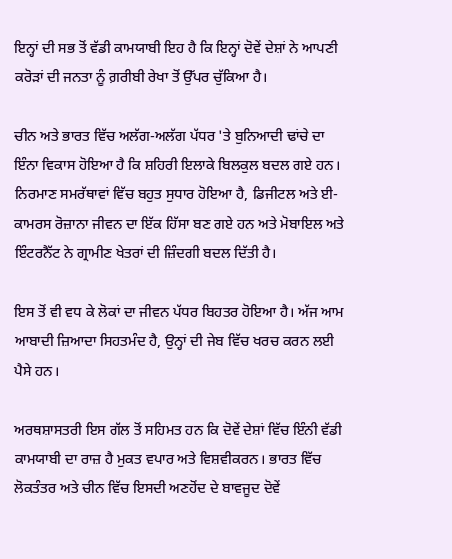ਇਨ੍ਹਾਂ ਦੀ ਸਭ ਤੋਂ ਵੱਡੀ ਕਾਮਯਾਬੀ ਇਹ ਹੈ ਕਿ ਇਨ੍ਹਾਂ ਦੋਵੇਂ ਦੇਸ਼ਾਂ ਨੇ ਆਪਣੀ ਕਰੋੜਾਂ ਦੀ ਜਨਤਾ ਨੂੰ ਗ਼ਰੀਬੀ ਰੇਖਾ ਤੋਂ ਉੱਪਰ ਚੁੱਕਿਆ ਹੈ।

ਚੀਨ ਅਤੇ ਭਾਰਤ ਵਿੱਚ ਅਲੱਗ-ਅਲੱਗ ਪੱਧਰ 'ਤੇ ਬੁਨਿਆਦੀ ਢਾਂਚੇ ਦਾ ਇੰਨਾ ਵਿਕਾਸ ਹੋਇਆ ਹੈ ਕਿ ਸ਼ਹਿਰੀ ਇਲਾਕੇ ਬਿਲਕੁਲ ਬਦਲ ਗਏ ਹਨ। ਨਿਰਮਾਣ ਸਮਰੱਥਾਵਾਂ ਵਿੱਚ ਬਹੁਤ ਸੁਧਾਰ ਹੋਇਆ ਹੈ, ਡਿਜੀਟਲ ਅਤੇ ਈ-ਕਾਮਰਸ ਰੋਜ਼ਾਨਾ ਜੀਵਨ ਦਾ ਇੱਕ ਹਿੱਸਾ ਬਣ ਗਏ ਹਨ ਅਤੇ ਮੋਬਾਇਲ ਅਤੇ ਇੰਟਰਨੈੱਟ ਨੇ ਗ੍ਰਾਮੀਣ ਖੇਤਰਾਂ ਦੀ ਜ਼ਿੰਦਗੀ ਬਦਲ ਦਿੱਤੀ ਹੈ।

ਇਸ ਤੋਂ ਵੀ ਵਧ ਕੇ ਲੋਕਾਂ ਦਾ ਜੀਵਨ ਪੱਧਰ ਬਿਹਤਰ ਹੋਇਆ ਹੈ। ਅੱਜ ਆਮ ਆਬਾਦੀ ਜ਼ਿਆਦਾ ਸਿਹਤਮੰਦ ਹੈ, ਉਨ੍ਹਾਂ ਦੀ ਜੇਬ ਵਿੱਚ ਖਰਚ ਕਰਨ ਲਈ ਪੈਸੇ ਹਨ।

ਅਰਥਸ਼ਾਸਤਰੀ ਇਸ ਗੱਲ ਤੋਂ ਸਹਿਮਤ ਹਨ ਕਿ ਦੋਵੇਂ ਦੇਸ਼ਾਂ ਵਿੱਚ ਇੰਨੀ ਵੱਡੀ ਕਾਮਯਾਬੀ ਦਾ ਰਾਜ਼ ਹੈ ਮੁਕਤ ਵਪਾਰ ਅਤੇ ਵਿਸ਼ਵੀਕਰਨ। ਭਾਰਤ ਵਿੱਚ ਲੋਕਤੰਤਰ ਅਤੇ ਚੀਨ ਵਿੱਚ ਇਸਦੀ ਅਣਹੋਂਦ ਦੇ ਬਾਵਜੂਦ ਦੋਵੇਂ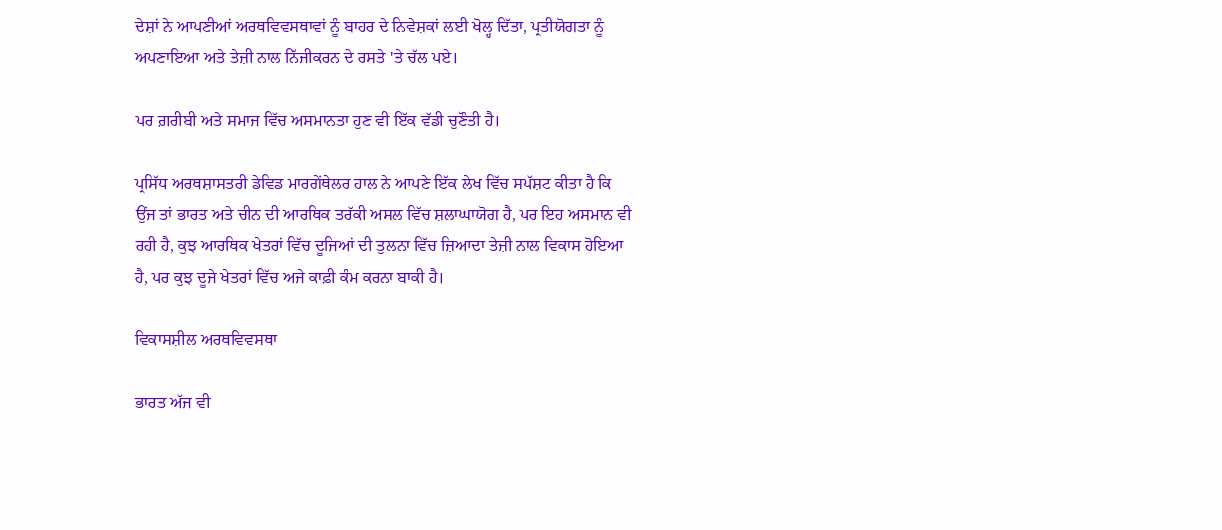ਦੇਸ਼ਾਂ ਨੇ ਆਪਣੀਆਂ ਅਰਥਵਿਵਸਥਾਵਾਂ ਨੂੰ ਬਾਹਰ ਦੇ ਨਿਵੇਸ਼ਕਾਂ ਲਈ ਖੋਲ੍ਹ ਦਿੱਤਾ, ਪ੍ਰਤੀਯੋਗਤਾ ਨੂੰ ਅਪਣਾਇਆ ਅਤੇ ਤੇਜ਼ੀ ਨਾਲ ਨਿੱਜੀਕਰਨ ਦੇ ਰਸਤੇ 'ਤੇ ਚੱਲ ਪਏ।

ਪਰ ਗ਼ਰੀਬੀ ਅਤੇ ਸਮਾਜ ਵਿੱਚ ਅਸਮਾਨਤਾ ਹੁਣ ਵੀ ਇੱਕ ਵੱਡੀ ਚੁਣੌਤੀ ਹੈ।

ਪ੍ਰਸਿੱਧ ਅਰਥਸ਼ਾਸਤਰੀ ਡੇਵਿਡ ਮਾਰਗੇਂਥੇਲਰ ਹਾਲ ਨੇ ਆਪਣੇ ਇੱਕ ਲੇਖ ਵਿੱਚ ਸਪੱਸ਼ਟ ਕੀਤਾ ਹੈ ਕਿ ਉਂਜ ਤਾਂ ਭਾਰਤ ਅਤੇ ਚੀਨ ਦੀ ਆਰਥਿਕ ਤਰੱਕੀ ਅਸਲ ਵਿੱਚ ਸ਼ਲਾਘਾਯੋਗ ਹੈ, ਪਰ ਇਹ ਅਸਮਾਨ ਵੀ ਰਹੀ ਹੈ, ਕੁਝ ਆਰਥਿਕ ਖੇਤਰਾਂ ਵਿੱਚ ਦੂਜਿਆਂ ਦੀ ਤੁਲਨਾ ਵਿੱਚ ਜ਼ਿਆਦਾ ਤੇਜ਼ੀ ਨਾਲ ਵਿਕਾਸ ਹੋਇਆ ਹੈ, ਪਰ ਕੁਝ ਦੂਜੇ ਖੇਤਰਾਂ ਵਿੱਚ ਅਜੇ ਕਾਫ਼ੀ ਕੰਮ ਕਰਨਾ ਬਾਕੀ ਹੈ।

ਵਿਕਾਸਸ਼ੀਲ ਅਰਥਵਿਵਸਥਾ

ਭਾਰਤ ਅੱਜ ਵੀ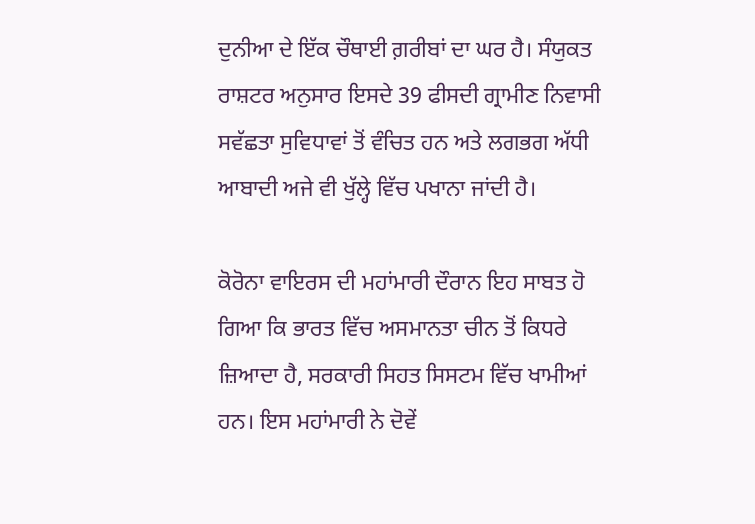ਦੁਨੀਆ ਦੇ ਇੱਕ ਚੌਥਾਈ ਗ਼ਰੀਬਾਂ ਦਾ ਘਰ ਹੈ। ਸੰਯੁਕਤ ਰਾਸ਼ਟਰ ਅਨੁਸਾਰ ਇਸਦੇ 39 ਫੀਸਦੀ ਗ੍ਰਾਮੀਣ ਨਿਵਾਸੀ ਸਵੱਛਤਾ ਸੁਵਿਧਾਵਾਂ ਤੋਂ ਵੰਚਿਤ ਹਨ ਅਤੇ ਲਗਭਗ ਅੱਧੀ ਆਬਾਦੀ ਅਜੇ ਵੀ ਖੁੱਲ੍ਹੇ ਵਿੱਚ ਪਖਾਨਾ ਜਾਂਦੀ ਹੈ।

ਕੋਰੋਨਾ ਵਾਇਰਸ ਦੀ ਮਹਾਂਮਾਰੀ ਦੌਰਾਨ ਇਹ ਸਾਬਤ ਹੋ ਗਿਆ ਕਿ ਭਾਰਤ ਵਿੱਚ ਅਸਮਾਨਤਾ ਚੀਨ ਤੋਂ ਕਿਧਰੇ ਜ਼ਿਆਦਾ ਹੈ, ਸਰਕਾਰੀ ਸਿਹਤ ਸਿਸਟਮ ਵਿੱਚ ਖਾਮੀਆਂ ਹਨ। ਇਸ ਮਹਾਂਮਾਰੀ ਨੇ ਦੋਵੇਂ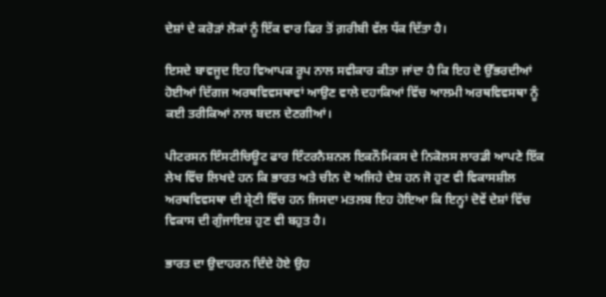ਦੇਸ਼ਾਂ ਦੇ ਕਰੋਡ਼ਾਂ ਲੋਕਾਂ ਨੂੰ ਇੱਕ ਵਾਰ ਫਿਰ ਤੋਂ ਗ਼ਰੀਬੀ ਵੱਲ ਧੱਕ ਦਿੱਤਾ ਹੈ।

ਇਸਦੇ ਬਾਵਜੂਦ ਇਹ ਵਿਆਪਕ ਰੂਪ ਨਾਲ ਸਵੀਕਾਰ ਕੀਤਾ ਜਾਂਦਾ ਹੈ ਕਿ ਇਹ ਦੋ ਉੱਭਰਦੀਆਂ ਹੋਈਆਂ ਦਿੱਗਜ ਅਰਥਵਿਵਸਥਾਵਾਂ ਆਉਣ ਵਾਲੇ ਦਹਾਕਿਆਂ ਵਿੱਚ ਆਲਮੀ ਅਰਥਵਿਵਸਥਾ ਨੂੰ ਕਈ ਤਰੀਕਿਆਂ ਨਾਲ ਬਦਲ ਦੇਣਗੀਆਂ।

ਪੀਟਰਸਨ ਇੰਸਟੀਚਿਊਟ ਫਾਰ ਇੰਟਰਨੈਸ਼ਨਲ ਇਕਨੌਮਿਕਸ ਦੇ ਨਿਕੋਲਸ ਲਾਰਡੀ ਆਪਣੇ ਇੱਕ ਲੇਖ ਵਿੱਚ ਲਿਖਦੇ ਹਨ ਕਿ ਭਾਰਤ ਅਤੇ ਚੀਨ ਦੋ ਅਜਿਹੇ ਦੇਸ਼ ਹਨ ਜੋ ਹੁਣ ਵੀ ਵਿਕਾਸਸ਼ੀਲ ਅਰਥਵਿਵਸਥਾ ਦੀ ਸ਼੍ਰੇਣੀ ਵਿੱਚ ਹਨ ਜਿਸਦਾ ਮਤਲਬ ਇਹ ਹੋਇਆ ਕਿ ਇਨ੍ਹਾਂ ਦੋਵੇਂ ਦੇਸ਼ਾਂ ਵਿੱਚ ਵਿਕਾਸ ਦੀ ਗੁੰਜਾਇਸ਼ ਹੁਣ ਵੀ ਬਹੁਤ ਹੈ।

ਭਾਰਤ ਦਾ ਉਦਾਹਰਨ ਦਿੰਦੇ ਹੋਏ ਉਹ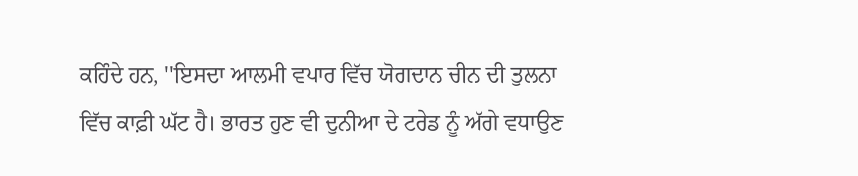ਕਹਿੰਦੇ ਹਨ, ''ਇਸਦਾ ਆਲਮੀ ਵਪਾਰ ਵਿੱਚ ਯੋਗਦਾਨ ਚੀਨ ਦੀ ਤੁਲਨਾ ਵਿੱਚ ਕਾਫ਼ੀ ਘੱਟ ਹੈ। ਭਾਰਤ ਹੁਣ ਵੀ ਦੁਨੀਆ ਦੇ ਟਰੇਡ ਨੂੰ ਅੱਗੇ ਵਧਾਉਣ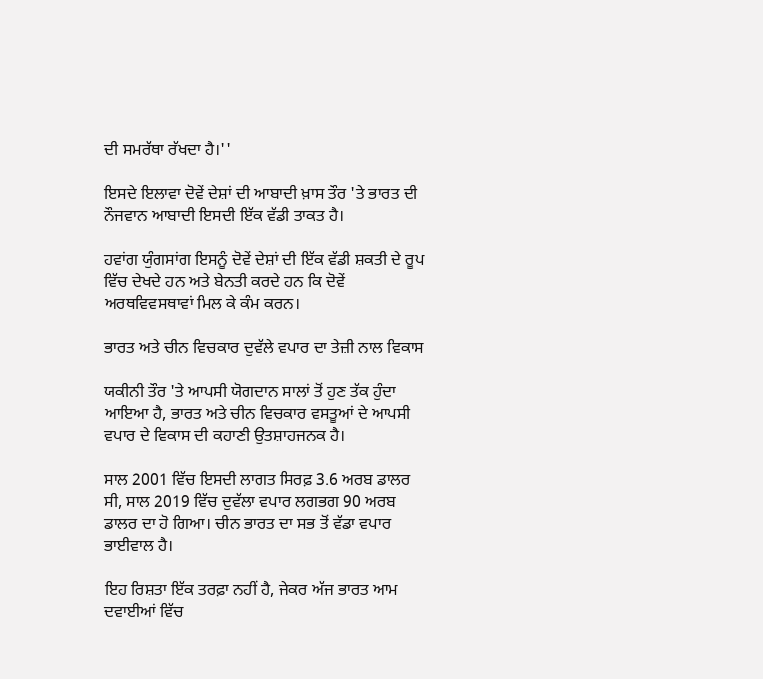ਦੀ ਸਮਰੱਥਾ ਰੱਖਦਾ ਹੈ।''

ਇਸਦੇ ਇਲਾਵਾ ਦੋਵੇਂ ਦੇਸ਼ਾਂ ਦੀ ਆਬਾਦੀ ਖ਼ਾਸ ਤੌਰ 'ਤੇ ਭਾਰਤ ਦੀ ਨੌਜਵਾਨ ਆਬਾਦੀ ਇਸਦੀ ਇੱਕ ਵੱਡੀ ਤਾਕਤ ਹੈ।

ਹਵਾਂਗ ਯੁੰਗਸਾਂਗ ਇਸਨੂੰ ਦੋਵੇਂ ਦੇਸ਼ਾਂ ਦੀ ਇੱਕ ਵੱਡੀ ਸ਼ਕਤੀ ਦੇ ਰੂਪ ਵਿੱਚ ਦੇਖਦੇ ਹਨ ਅਤੇ ਬੇਨਤੀ ਕਰਦੇ ਹਨ ਕਿ ਦੋਵੇਂ ਅਰਥਵਿਵਸਥਾਵਾਂ ਮਿਲ ਕੇ ਕੰਮ ਕਰਨ।

ਭਾਰਤ ਅਤੇ ਚੀਨ ਵਿਚਕਾਰ ਦੁਵੱਲੇ ਵਪਾਰ ਦਾ ਤੇਜ਼ੀ ਨਾਲ ਵਿਕਾਸ

ਯਕੀਨੀ ਤੌਰ 'ਤੇ ਆਪਸੀ ਯੋਗਦਾਨ ਸਾਲਾਂ ਤੋਂ ਹੁਣ ਤੱਕ ਹੁੰਦਾ ਆਇਆ ਹੈ, ਭਾਰਤ ਅਤੇ ਚੀਨ ਵਿਚਕਾਰ ਵਸਤੂਆਂ ਦੇ ਆਪਸੀ ਵਪਾਰ ਦੇ ਵਿਕਾਸ ਦੀ ਕਹਾਣੀ ਉਤਸ਼ਾਹਜਨਕ ਹੈ।

ਸਾਲ 2001 ਵਿੱਚ ਇਸਦੀ ਲਾਗਤ ਸਿਰਫ਼ 3.6 ਅਰਬ ਡਾਲਰ ਸੀ, ਸਾਲ 2019 ਵਿੱਚ ਦੁਵੱਲਾ ਵਪਾਰ ਲਗਭਗ 90 ਅਰਬ ਡਾਲਰ ਦਾ ਹੋ ਗਿਆ। ਚੀਨ ਭਾਰਤ ਦਾ ਸਭ ਤੋਂ ਵੱਡਾ ਵਪਾਰ ਭਾਈਵਾਲ ਹੈ।

ਇਹ ਰਿਸ਼ਤਾ ਇੱਕ ਤਰਫ਼ਾ ਨਹੀਂ ਹੈ, ਜੇਕਰ ਅੱਜ ਭਾਰਤ ਆਮ ਦਵਾਈਆਂ ਵਿੱਚ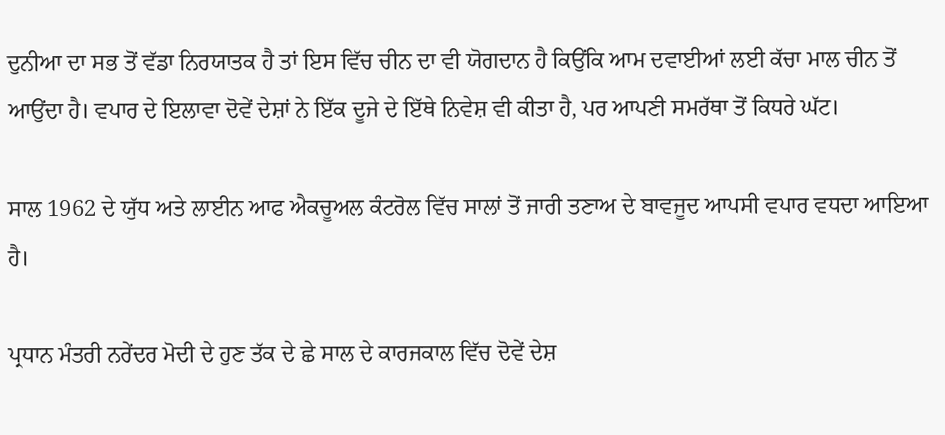ਦੁਨੀਆ ਦਾ ਸਭ ਤੋਂ ਵੱਡਾ ਨਿਰਯਾਤਕ ਹੈ ਤਾਂ ਇਸ ਵਿੱਚ ਚੀਨ ਦਾ ਵੀ ਯੋਗਦਾਨ ਹੈ ਕਿਉਂਕਿ ਆਮ ਦਵਾਈਆਂ ਲਈ ਕੱਚਾ ਮਾਲ ਚੀਨ ਤੋਂ ਆਉਂਦਾ ਹੈ। ਵਪਾਰ ਦੇ ਇਲਾਵਾ ਦੋਵੇਂ ਦੇਸ਼ਾਂ ਨੇ ਇੱਕ ਦੂਜੇ ਦੇ ਇੱਥੇ ਨਿਵੇਸ਼ ਵੀ ਕੀਤਾ ਹੈ, ਪਰ ਆਪਣੀ ਸਮਰੱਥਾ ਤੋਂ ਕਿਧਰੇ ਘੱਟ।

ਸਾਲ 1962 ਦੇ ਯੁੱਧ ਅਤੇ ਲਾਈਨ ਆਫ ਐਕਚੂਅਲ ਕੰਟਰੋਲ ਵਿੱਚ ਸਾਲਾਂ ਤੋਂ ਜਾਰੀ ਤਣਾਅ ਦੇ ਬਾਵਜੂਦ ਆਪਸੀ ਵਪਾਰ ਵਧਦਾ ਆਇਆ ਹੈ।

ਪ੍ਰਧਾਨ ਮੰਤਰੀ ਨਰੇਂਦਰ ਮੋਦੀ ਦੇ ਹੁਣ ਤੱਕ ਦੇ ਛੇ ਸਾਲ ਦੇ ਕਾਰਜਕਾਲ ਵਿੱਚ ਦੋਵੇਂ ਦੇਸ਼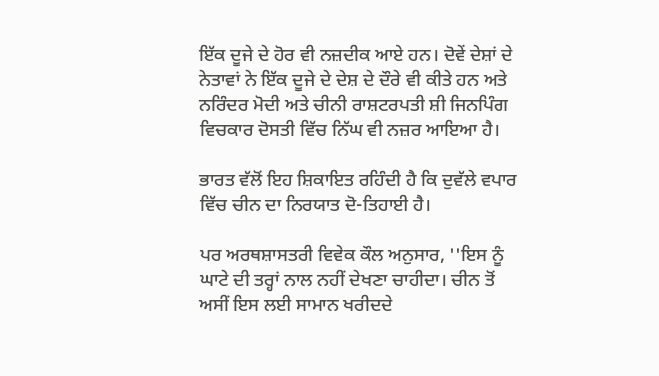ਇੱਕ ਦੂਜੇ ਦੇ ਹੋਰ ਵੀ ਨਜ਼ਦੀਕ ਆਏ ਹਨ। ਦੋਵੇਂ ਦੇਸ਼ਾਂ ਦੇ ਨੇਤਾਵਾਂ ਨੇ ਇੱਕ ਦੂਜੇ ਦੇ ਦੇਸ਼ ਦੇ ਦੌਰੇ ਵੀ ਕੀਤੇ ਹਨ ਅਤੇ ਨਰਿੰਦਰ ਮੋਦੀ ਅਤੇ ਚੀਨੀ ਰਾਸ਼ਟਰਪਤੀ ਸ਼ੀ ਜਿਨਪਿੰਗ ਵਿਚਕਾਰ ਦੋਸਤੀ ਵਿੱਚ ਨਿੱਘ ਵੀ ਨਜ਼ਰ ਆਇਆ ਹੈ।

ਭਾਰਤ ਵੱਲੋਂ ਇਹ ਸ਼ਿਕਾਇਤ ਰਹਿੰਦੀ ਹੈ ਕਿ ਦੁਵੱਲੇ ਵਪਾਰ ਵਿੱਚ ਚੀਨ ਦਾ ਨਿਰਯਾਤ ਦੋ-ਤਿਹਾਈ ਹੈ।

ਪਰ ਅਰਥਸ਼ਾਸਤਰੀ ਵਿਵੇਕ ਕੌਲ ਅਨੁਸਾਰ, ''ਇਸ ਨੂੰ ਘਾਟੇ ਦੀ ਤਰ੍ਹਾਂ ਨਾਲ ਨਹੀਂ ਦੇਖਣਾ ਚਾਹੀਦਾ। ਚੀਨ ਤੋਂ ਅਸੀਂ ਇਸ ਲਈ ਸਾਮਾਨ ਖਰੀਦਦੇ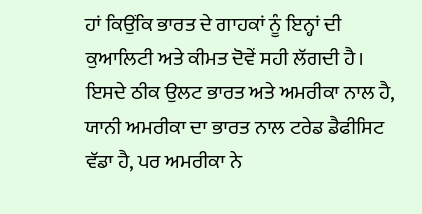ਹਾਂ ਕਿਉਂਕਿ ਭਾਰਤ ਦੇ ਗਾਹਕਾਂ ਨੂੰ ਇਨ੍ਹਾਂ ਦੀ ਕੁਆਲਿਟੀ ਅਤੇ ਕੀਮਤ ਦੋਵੇਂ ਸਹੀ ਲੱਗਦੀ ਹੈ। ਇਸਦੇ ਠੀਕ ਉਲਟ ਭਾਰਤ ਅਤੇ ਅਮਰੀਕਾ ਨਾਲ ਹੈ, ਯਾਨੀ ਅਮਰੀਕਾ ਦਾ ਭਾਰਤ ਨਾਲ ਟਰੇਡ ਡੈਫੀਸਿਟ ਵੱਡਾ ਹੈ, ਪਰ ਅਮਰੀਕਾ ਨੇ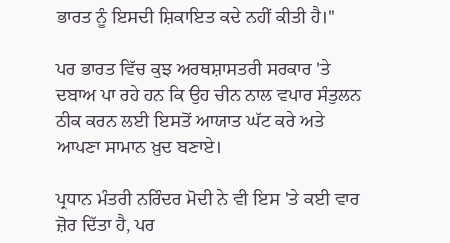ਭਾਰਤ ਨੂੰ ਇਸਦੀ ਸ਼ਿਕਾਇਤ ਕਦੇ ਨਹੀਂ ਕੀਤੀ ਹੈ।''

ਪਰ ਭਾਰਤ ਵਿੱਚ ਕੁਝ ਅਰਥਸ਼ਾਸਤਰੀ ਸਰਕਾਰ 'ਤੇ ਦਬਾਅ ਪਾ ਰਹੇ ਹਨ ਕਿ ਉਹ ਚੀਨ ਨਾਲ ਵਪਾਰ ਸੰਤੁਲਨ ਠੀਕ ਕਰਨ ਲਈ ਇਸਤੋਂ ਆਯਾਤ ਘੱਟ ਕਰੇ ਅਤੇ ਆਪਣਾ ਸਾਮਾਨ ਖ਼ੁਦ ਬਣਾਏ।

ਪ੍ਰਧਾਨ ਮੰਤਰੀ ਨਰਿੰਦਰ ਮੋਦੀ ਨੇ ਵੀ ਇਸ 'ਤੇ ਕਈ ਵਾਰ ਜ਼ੋਰ ਦਿੱਤਾ ਹੈ, ਪਰ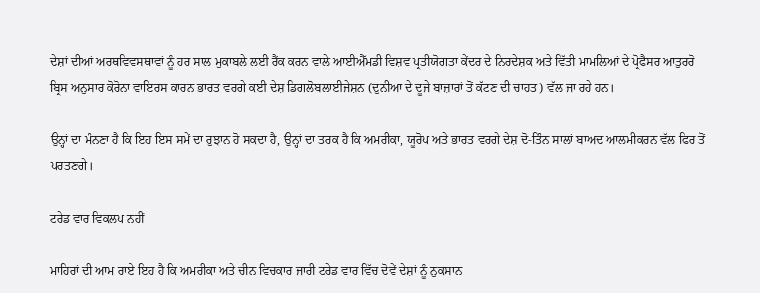ਦੇਸ਼ਾਂ ਦੀਆਂ ਅਰਥਵਿਵਸਥਾਵਾਂ ਨੂੰ ਹਰ ਸਾਲ ਮੁਕਾਬਲੇ ਲਈ ਰੈਂਕ ਕਰਨ ਵਾਲੇ ਆਈਐੱਮਡੀ ਵਿਸ਼ਵ ਪ੍ਰਤੀਯੋਗਤਾ ਕੇਂਦਰ ਦੇ ਨਿਰਦੇਸ਼ਕ ਅਤੇ ਵਿੱਤੀ ਮਾਮਲਿਆਂ ਦੇ ਪ੍ਰੋਫੈਸਰ ਆਤੁਰਰੋ ਬ੍ਰਿਸ ਅਨੁਸਾਰ ਕੋਰੋਨਾ ਵਾਇਰਸ ਕਾਰਨ ਭਾਰਤ ਵਰਗੇ ਕਈ ਦੇਸ਼ ਡਿਗਲੋਬਲਾਈਜੇਸ਼ਨ (ਦੁਨੀਆ ਦੇ ਦੂਜੇ ਬਾਜ਼ਾਰਾਂ ਤੋਂ ਕੱਟਣ ਦੀ ਚਾਹਤ) ਵੱਲ ਜਾ ਰਹੇ ਹਨ।

ਉਨ੍ਹਾਂ ਦਾ ਮੰਨਣਾ ਹੈ ਕਿ ਇਹ ਇਸ ਸਮੇਂ ਦਾ ਰੁਝਾਨ ਹੋ ਸਕਦਾ ਹੈ, ਉਨ੍ਹਾਂ ਦਾ ਤਰਕ ਹੈ ਕਿ ਅਮਰੀਕਾ, ਯੂਰੋਪ ਅਤੇ ਭਾਰਤ ਵਰਗੇ ਦੇਸ਼ ਦੋ-ਤਿੰਨ ਸਾਲਾਂ ਬਾਅਦ ਆਲਮੀਕਰਨ ਵੱਲ ਫਿਰ ਤੋਂ ਪਰਤਣਗੇ।

ਟਰੇਡ ਵਾਰ ਵਿਕਲਪ ਨਹੀਂ

ਮਾਹਿਰਾਂ ਦੀ ਆਮ ਰਾਏ ਇਹ ਹੈ ਕਿ ਅਮਰੀਕਾ ਅਤੇ ਚੀਨ ਵਿਚਕਾਰ ਜਾਰੀ ਟਰੇਡ ਵਾਰ ਵਿੱਚ ਦੋਵੇਂ ਦੇਸ਼ਾਂ ਨੂੰ ਨੁਕਸਾਨ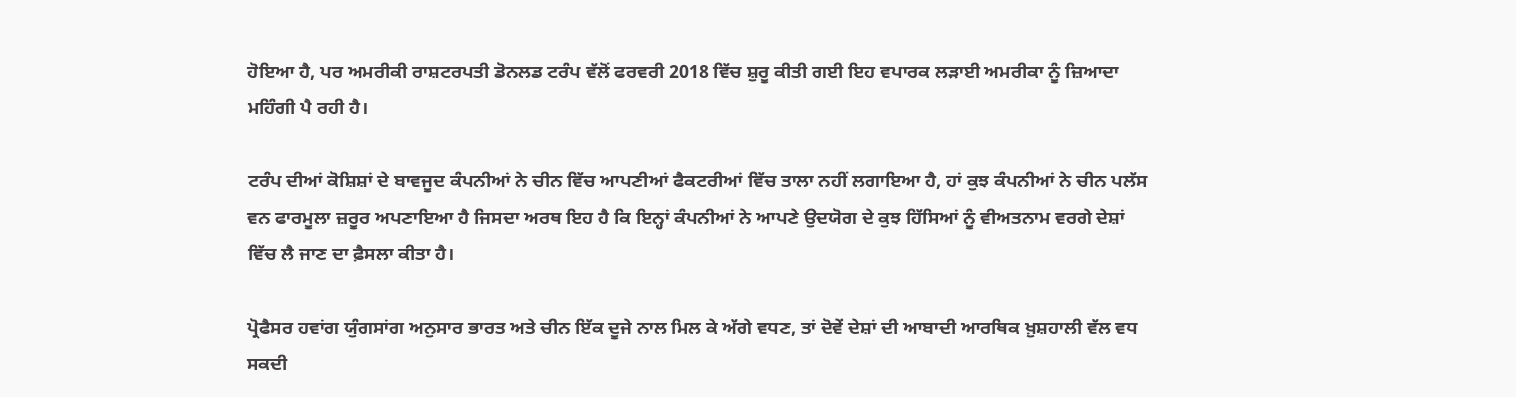ਹੋਇਆ ਹੈ, ਪਰ ਅਮਰੀਕੀ ਰਾਸ਼ਟਰਪਤੀ ਡੋਨਲਡ ਟਰੰਪ ਵੱਲੋਂ ਫਰਵਰੀ 2018 ਵਿੱਚ ਸ਼ੁਰੂ ਕੀਤੀ ਗਈ ਇਹ ਵਪਾਰਕ ਲੜਾਈ ਅਮਰੀਕਾ ਨੂੰ ਜ਼ਿਆਦਾ ਮਹਿੰਗੀ ਪੈ ਰਹੀ ਹੈ।

ਟਰੰਪ ਦੀਆਂ ਕੋਸ਼ਿਸ਼ਾਂ ਦੇ ਬਾਵਜੂਦ ਕੰਪਨੀਆਂ ਨੇ ਚੀਨ ਵਿੱਚ ਆਪਣੀਆਂ ਫੈਕਟਰੀਆਂ ਵਿੱਚ ਤਾਲਾ ਨਹੀਂ ਲਗਾਇਆ ਹੈ, ਹਾਂ ਕੁਝ ਕੰਪਨੀਆਂ ਨੇ ਚੀਨ ਪਲੱਸ ਵਨ ਫਾਰਮੂਲਾ ਜ਼ਰੂਰ ਅਪਣਾਇਆ ਹੈ ਜਿਸਦਾ ਅਰਥ ਇਹ ਹੈ ਕਿ ਇਨ੍ਹਾਂ ਕੰਪਨੀਆਂ ਨੇ ਆਪਣੇ ਉਦਯੋਗ ਦੇ ਕੁਝ ਹਿੱਸਿਆਂ ਨੂੰ ਵੀਅਤਨਾਮ ਵਰਗੇ ਦੇਸ਼ਾਂ ਵਿੱਚ ਲੈ ਜਾਣ ਦਾ ਫ਼ੈਸਲਾ ਕੀਤਾ ਹੈ।

ਪ੍ਰੋਫੈਸਰ ਹਵਾਂਗ ਯੁੰਗਸਾਂਗ ਅਨੁਸਾਰ ਭਾਰਤ ਅਤੇ ਚੀਨ ਇੱਕ ਦੂਜੇ ਨਾਲ ਮਿਲ ਕੇ ਅੱਗੇ ਵਧਣ, ਤਾਂ ਦੋਵੇਂ ਦੇਸ਼ਾਂ ਦੀ ਆਬਾਦੀ ਆਰਥਿਕ ਖ਼ੁਸ਼ਹਾਲੀ ਵੱਲ ਵਧ ਸਕਦੀ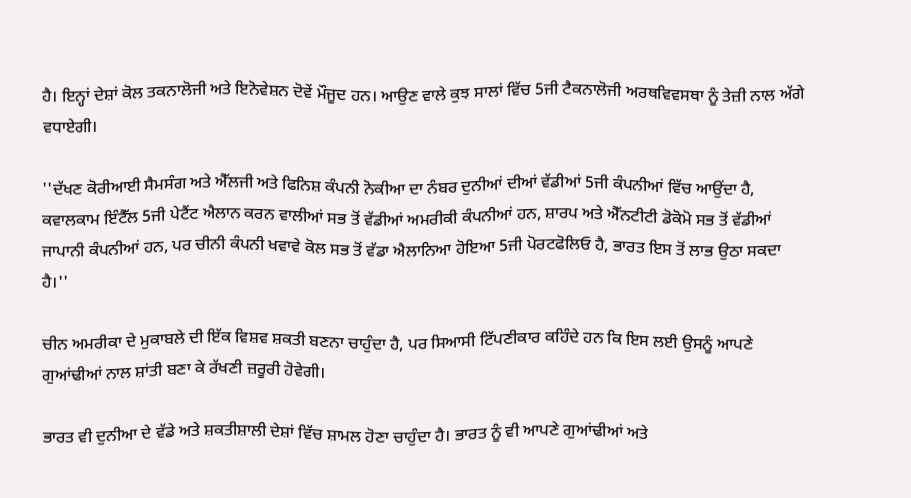ਹੈ। ਇਨ੍ਹਾਂ ਦੇਸ਼ਾਂ ਕੋਲ ਤਕਨਾਲੋਜੀ ਅਤੇ ਇਨੋਵੇਸ਼ਨ ਦੋਵੇਂ ਮੌਜੂਦ ਹਨ। ਆਉਣ ਵਾਲੇ ਕੁਝ ਸਾਲਾਂ ਵਿੱਚ 5ਜੀ ਟੈਕਨਾਲੋਜੀ ਅਰਥਵਿਵਸਥਾ ਨੂੰ ਤੇਜ਼ੀ ਨਾਲ ਅੱਗੇ ਵਧਾਏਗੀ।

''ਦੱਖਣ ਕੋਰੀਆਈ ਸੈਮਸੰਗ ਅਤੇ ਐੱਲਜੀ ਅਤੇ ਫਿਨਿਸ਼ ਕੰਪਨੀ ਨੋਕੀਆ ਦਾ ਨੰਬਰ ਦੁਨੀਆਂ ਦੀਆਂ ਵੱਡੀਆਂ 5ਜੀ ਕੰਪਨੀਆਂ ਵਿੱਚ ਆਉਂਦਾ ਹੈ, ਕਵਾਲਕਾਮ ਇੰਟੈੱਲ 5ਜੀ ਪੇਟੈਂਟ ਐਲਾਨ ਕਰਨ ਵਾਲੀਆਂ ਸਭ ਤੋਂ ਵੱਡੀਆਂ ਅਮਰੀਕੀ ਕੰਪਨੀਆਂ ਹਨ, ਸ਼ਾਰਪ ਅਤੇ ਐੱਨਟੀਟੀ ਡੋਕੋਮੋ ਸਭ ਤੋਂ ਵੱਡੀਆਂ ਜਾਪਾਨੀ ਕੰਪਨੀਆਂ ਹਨ, ਪਰ ਚੀਨੀ ਕੰਪਨੀ ਖਵਾਵੇ ਕੋਲ ਸਭ ਤੋਂ ਵੱਡਾ ਐਲਾਨਿਆ ਹੋਇਆ 5ਜੀ ਪੋਰਟਫੋਲਿਓ ਹੈ, ਭਾਰਤ ਇਸ ਤੋਂ ਲਾਭ ਉਠਾ ਸਕਦਾ ਹੈ।''

ਚੀਨ ਅਮਰੀਕਾ ਦੇ ਮੁਕਾਬਲੇ ਦੀ ਇੱਕ ਵਿਸ਼ਵ ਸ਼ਕਤੀ ਬਣਨਾ ਚਾਹੁੰਦਾ ਹੈ, ਪਰ ਸਿਆਸੀ ਟਿੱਪਣੀਕਾਰ ਕਹਿੰਦੇ ਹਨ ਕਿ ਇਸ ਲਈ ਉਸਨੂੰ ਆਪਣੇ ਗੁਆਂਢੀਆਂ ਨਾਲ ਸ਼ਾਂਤੀ ਬਣਾ ਕੇ ਰੱਖਣੀ ਜ਼ਰੂਰੀ ਹੋਵੇਗੀ।

ਭਾਰਤ ਵੀ ਦੁਨੀਆ ਦੇ ਵੱਡੇ ਅਤੇ ਸ਼ਕਤੀਸ਼ਾਲੀ ਦੇਸ਼ਾਂ ਵਿੱਚ ਸ਼ਾਮਲ ਹੋਣਾ ਚਾਹੁੰਦਾ ਹੈ। ਭਾਰਤ ਨੂੰ ਵੀ ਆਪਣੇ ਗੁਆਂਢੀਆਂ ਅਤੇ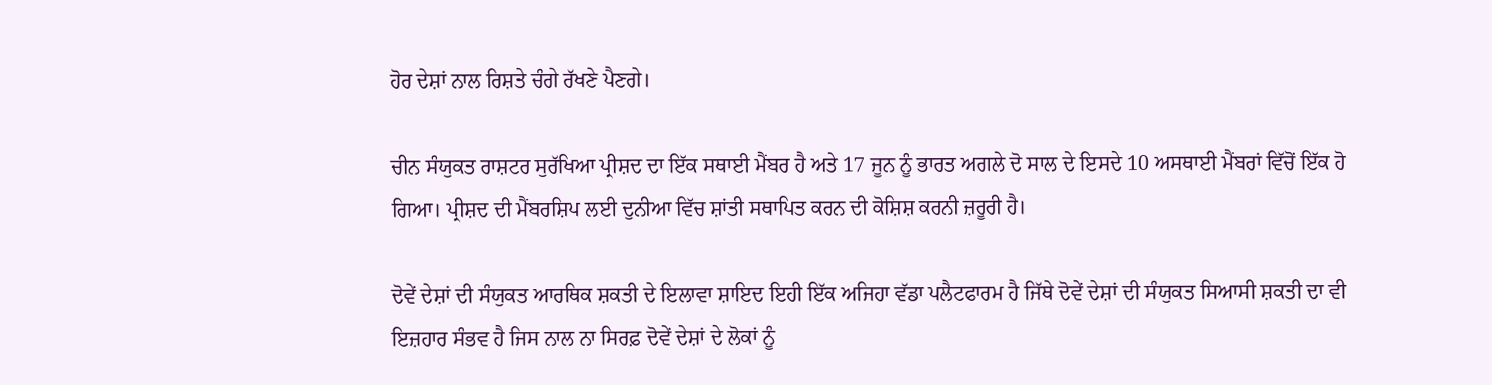ਹੋਰ ਦੇਸ਼ਾਂ ਨਾਲ ਰਿਸ਼ਤੇ ਚੰਗੇ ਰੱਖਣੇ ਪੈਣਗੇ।

ਚੀਨ ਸੰਯੁਕਤ ਰਾਸ਼ਟਰ ਸੁਰੱਖਿਆ ਪ੍ਰੀਸ਼ਦ ਦਾ ਇੱਕ ਸਥਾਈ ਮੈਂਬਰ ਹੈ ਅਤੇ 17 ਜੂਨ ਨੂੰ ਭਾਰਤ ਅਗਲੇ ਦੋ ਸਾਲ ਦੇ ਇਸਦੇ 10 ਅਸਥਾਈ ਮੈਂਬਰਾਂ ਵਿੱਚੋਂ ਇੱਕ ਹੋ ਗਿਆ। ਪ੍ਰੀਸ਼ਦ ਦੀ ਮੈਂਬਰਸ਼ਿਪ ਲਈ ਦੁਨੀਆ ਵਿੱਚ ਸ਼ਾਂਤੀ ਸਥਾਪਿਤ ਕਰਨ ਦੀ ਕੋਸ਼ਿਸ਼ ਕਰਨੀ ਜ਼ਰੂਰੀ ਹੈ।

ਦੋਵੇਂ ਦੇਸ਼ਾਂ ਦੀ ਸੰਯੁਕਤ ਆਰਥਿਕ ਸ਼ਕਤੀ ਦੇ ਇਲਾਵਾ ਸ਼ਾਇਦ ਇਹੀ ਇੱਕ ਅਜਿਹਾ ਵੱਡਾ ਪਲੈਟਫਾਰਮ ਹੈ ਜਿੱਥੇ ਦੋਵੇਂ ਦੇਸ਼ਾਂ ਦੀ ਸੰਯੁਕਤ ਸਿਆਸੀ ਸ਼ਕਤੀ ਦਾ ਵੀ ਇਜ਼ਹਾਰ ਸੰਭਵ ਹੈ ਜਿਸ ਨਾਲ ਨਾ ਸਿਰਫ਼ ਦੋਵੇਂ ਦੇਸ਼ਾਂ ਦੇ ਲੋਕਾਂ ਨੂੰ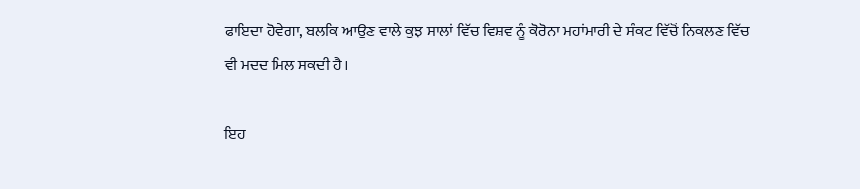ਫਾਇਦਾ ਹੋਵੇਗਾ, ਬਲਕਿ ਆਉਣ ਵਾਲੇ ਕੁਝ ਸਾਲਾਂ ਵਿੱਚ ਵਿਸ਼ਵ ਨੂੰ ਕੋਰੋਨਾ ਮਹਾਂਮਾਰੀ ਦੇ ਸੰਕਟ ਵਿੱਚੋਂ ਨਿਕਲਣ ਵਿੱਚ ਵੀ ਮਦਦ ਮਿਲ ਸਕਦੀ ਹੈ।

ਇਹ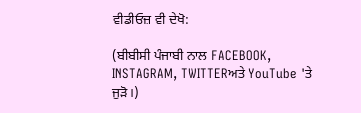ਵੀਡੀਓਜ਼ ਵੀ ਦੇਖੋ:

(ਬੀਬੀਸੀ ਪੰਜਾਬੀ ਨਾਲ FACEBOOK, INSTAGRAM, TWITTERਅਤੇ YouTube 'ਤੇ ਜੁੜੋ।)